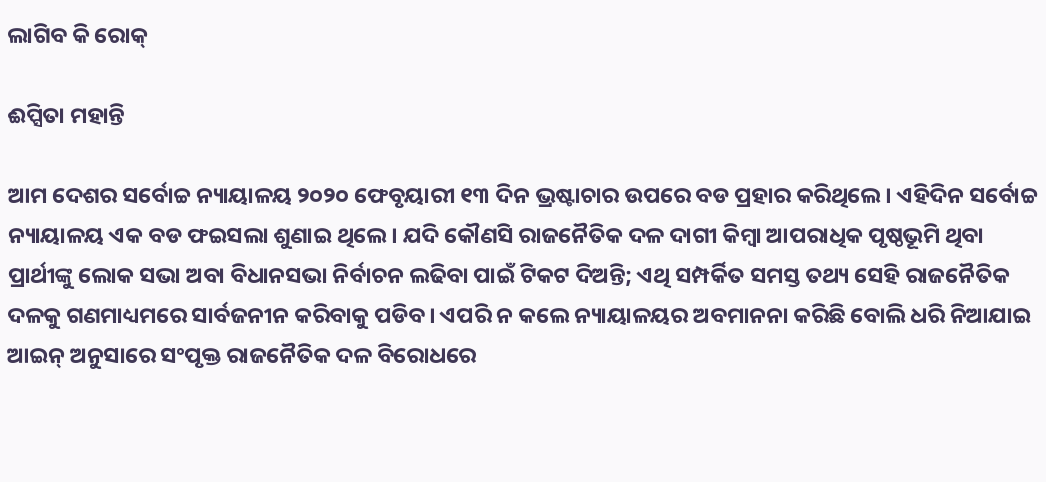ଲାଗିବ କି ରୋକ୍‌

ଈପ୍ସିତା ମହାନ୍ତି

ଆମ ଦେଶର ସର୍ବୋଚ୍ଚ ନ୍ୟାୟାଳୟ ୨୦୨୦ ଫେବୃୟାରୀ ୧୩ ଦିନ ଭ୍ରଷ୍ଟାଚାର ଉପରେ ବଡ ପ୍ରହାର କରିଥିଲେ। ଏହିଦିନ ସର୍ବୋଚ୍ଚ ନ୍ୟାୟାଳୟ ଏକ ବଡ ଫଇସଲା ଶୁଣାଇ ଥିଲେ। ଯଦି କୌଣସି ରାଜନୈତିକ ଦଳ ଦାଗୀ କିମ୍ବା ଆପରାଧିକ ପୃଷ୍ଠଭୂମି ଥିବା ପ୍ରାର୍ଥୀଙ୍କୁ ଲୋକ ସଭା ଅବା ବିଧାନସଭା ନିର୍ବାଚନ ଲଢିବା ପାଇଁ ଟିକଟ ଦିଅନ୍ତି; ଏଥି ସମ୍ପର୍କିତ ସମସ୍ତ ତଥ୍ୟ ସେହି ରାଜନୈତିକ ଦଳକୁ ଗଣମାଧ୍ୟମରେ ସାର୍ବଜନୀନ କରିବାକୁ ପଡିବ। ଏପରି ନ କଲେ ନ୍ୟାୟାଳୟର ଅବମାନନା କରିଛି ବୋଲି ଧରି ନିଆଯାଇ ଆଇନ୍‌ ଅନୁସାରେ ସଂପୃକ୍ତ ରାଜନୈତିକ ଦଳ ବିରୋଧରେ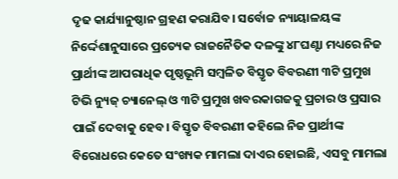ଦୃଢ କାର୍ଯ୍ୟାନୁଷ୍ଠାନ ଗ୍ରହଣ କରାଯିବ। ସର୍ବୋଚ୍ଚ ନ୍ୟାୟାଳୟଙ୍କ ନିର୍ଦ୍ଦେଶାନୁସାରେ ପ୍ରତ୍ୟେକ ରାଜନୈତିକ ଦଳଙ୍କୁ ୪୮ଘଣ୍ଟା ମଧ୍ୟରେ ନିଜ ପ୍ରାର୍ଥୀଙ୍କ ଆପରାଧିକ ପୃଷ୍ଠଭୂମି ସମ୍ବଳିତ ବିସ୍ତୃତ ବିବରଣୀ ୩ଟି ପ୍ରମୁଖ ଟିଭି ନ୍ୟୁଜ୍‌ ଚ୍ୟାନେଲ୍‌ ଓ ୩ଟି ପ୍ରମୁଖ ଖବରକାଗଜକୁ ପ୍ରଚାର ଓ ପ୍ରସାର ପାଇଁ ଦେବାକୁ ହେବ। ବିସ୍ତୃତ ବିବରଣୀ କହିଲେ ନିଜ ପ୍ରାର୍ଥୀଙ୍କ ବିରୋଧରେ କେତେ ସଂଖ୍ୟକ ମାମଲା ଦାଏର ହୋଇଛି, ଏସବୁ ମାମଲା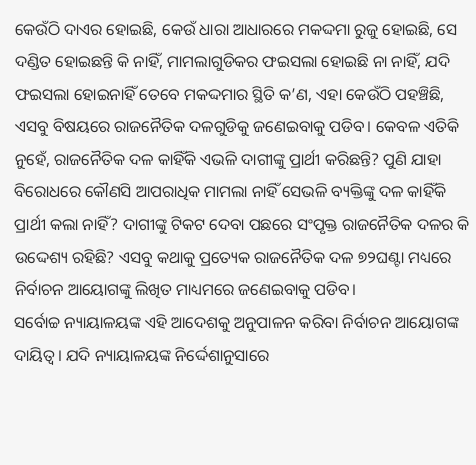କେଉଁଠି ଦାଏର ହୋଇଛି, କେଉଁ ଧାରା ଆଧାରରେ ମକଦ୍ଦମା ରୁଜୁ ହୋଇଛି, ସେ ଦଣ୍ଡିତ ହୋଇଛନ୍ତି କି ନାହିଁ, ମାମଲାଗୁଡିକର ଫଇସଲା ହୋଇଛି ନା ନାହିଁ, ଯଦି ଫଇସଲା ହୋଇନାହିଁ ତେବେ ମକଦ୍ଦମାର ସ୍ଥିତି କ’ଣ, ଏହା କେଉଁଠି ପହଞ୍ଚିଛି, ଏସବୁ ବିଷୟରେ ରାଜନୈତିକ ଦଳଗୁଡିକୁ ଜଣେଇବାକୁ ପଡିବ। କେବଳ ଏତିକି ନୁହେଁ, ରାଜନୈତିକ ଦଳ କାହିଁକି ଏଭଳି ଦାଗୀଙ୍କୁ ପ୍ରାର୍ଥୀ କରିଛନ୍ତି? ପୁଣି ଯାହା ବିରୋଧରେ କୌଣସି ଆପରାଧିକ ମାମଲା ନାହିଁ ସେଭଳି ବ୍ୟକ୍ତିଙ୍କୁ ଦଳ କାହିଁକି ପ୍ରାର୍ଥୀ କଲା ନାହିଁ? ଦାଗୀଙ୍କୁ ଟିକଟ ଦେବା ପଛରେ ସଂପୃକ୍ତ ରାଜନୈତିକ ଦଳର କି ଉଦ୍ଦେଶ୍ୟ ରହିଛି? ଏସବୁ କଥାକୁ ପ୍ରତ୍ୟେକ ରାଜନୈତିକ ଦଳ ୭୨ଘଣ୍ଟା ମଧ୍ୟରେ ନିର୍ବାଚନ ଆୟୋଗଙ୍କୁ ଲିଖିତ ମାଧ୍ୟମରେ ଜଣେଇବାକୁ ପଡିବ।
ସର୍ବୋଚ୍ଚ ନ୍ୟାୟାଳୟଙ୍କ ଏହି ଆଦେଶକୁ ଅନୁପାଳନ କରିବା ନିର୍ବାଚନ ଆୟୋଗଙ୍କ ଦାୟିତ୍ୱ। ଯଦି ନ୍ୟାୟାଳୟଙ୍କ ନିର୍ଦ୍ଦେଶାନୁସାରେ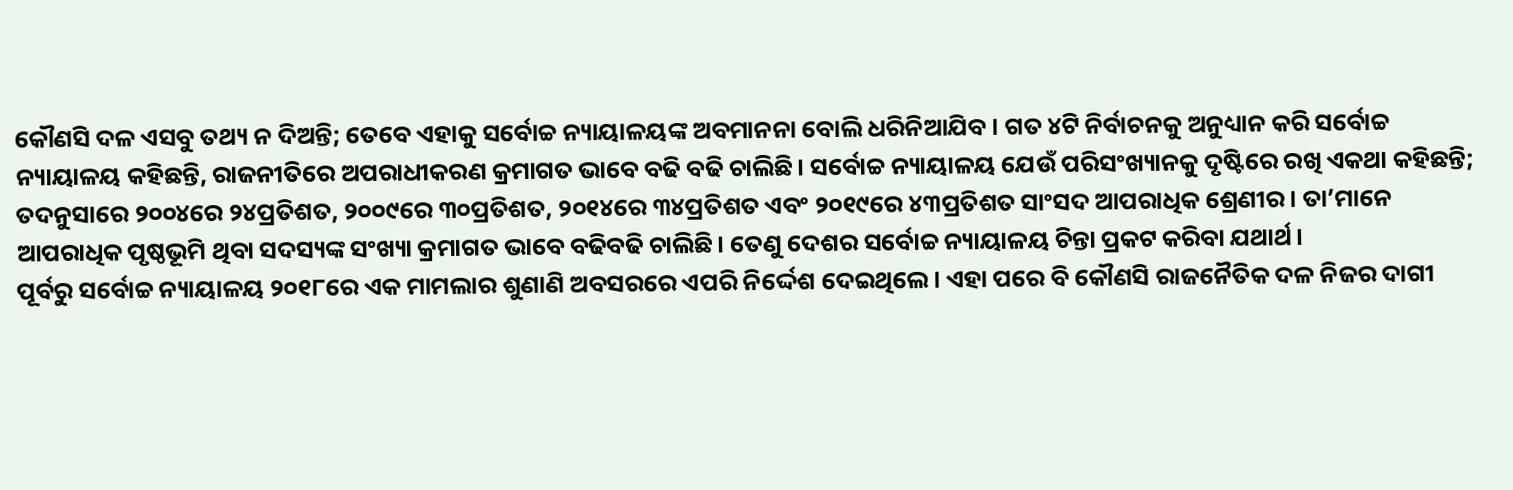କୌଣସି ଦଳ ଏସବୁ ତଥ୍ୟ ନ ଦିଅନ୍ତି; ତେବେ ଏହାକୁ ସର୍ବୋଚ୍ଚ ନ୍ୟାୟାଳୟଙ୍କ ଅବମାନନା ବୋଲି ଧରିନିଆଯିବ। ଗତ ୪ଟି ନିର୍ବାଚନକୁ ଅନୁଧ୍ୟାନ କରି ସର୍ବୋଚ୍ଚ ନ୍ୟାୟାଳୟ କହିଛନ୍ତି, ରାଜନୀତିରେ ଅପରାଧୀକରଣ କ୍ରମାଗତ ଭାବେ ବଢି ବଢି ଚାଲିଛି। ସର୍ବୋଚ୍ଚ ନ୍ୟାୟାଳୟ ଯେଉଁ ପରିସଂଖ୍ୟାନକୁ ଦୃଷ୍ଟିରେ ରଖି ଏକଥା କହିଛନ୍ତି; ତଦନୁସାରେ ୨୦୦୪ରେ ୨୪ପ୍ରତିଶତ, ୨୦୦୯ରେ ୩୦ପ୍ରତିଶତ, ୨୦୧୪ରେ ୩୪ପ୍ରତିଶତ ଏବଂ ୨୦୧୯ରେ ୪୩ପ୍ରତିଶତ ସାଂସଦ ଆପରାଧିକ ଶ୍ରେଣୀର। ତା’ମାନେ ଆପରାଧିକ ପୃଷ୍ଠଭୂମି ଥିବା ସଦସ୍ୟଙ୍କ ସଂଖ୍ୟା କ୍ରମାଗତ ଭାବେ ବଢିବଢି ଚାଲିଛି। ତେଣୁ ଦେଶର ସର୍ବୋଚ୍ଚ ନ୍ୟାୟାଳୟ ଚିନ୍ତା ପ୍ରକଟ କରିବା ଯଥାର୍ଥ।
ପୂର୍ବରୁ ସର୍ବୋଚ୍ଚ ନ୍ୟାୟାଳୟ ୨୦୧୮ରେ ଏକ ମାମଲାର ଶୁଣାଣି ଅବସରରେ ଏପରି ନିର୍ଦ୍ଦେଶ ଦେଇଥିଲେ। ଏହା ପରେ ବି କୌଣସି ରାଜନୈତିକ ଦଳ ନିଜର ଦାଗୀ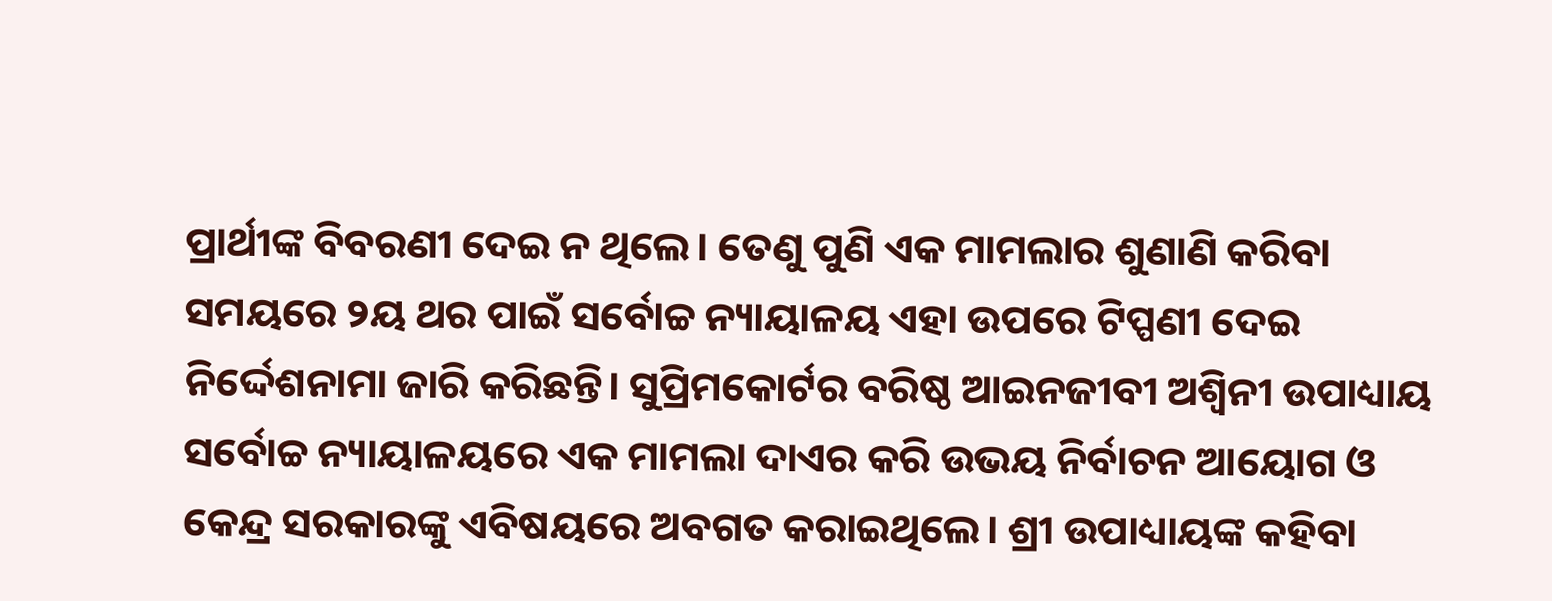ପ୍ରାର୍ଥୀଙ୍କ ବିବରଣୀ ଦେଇ ନ ଥିଲେ। ତେଣୁ ପୁଣି ଏକ ମାମଲାର ଶୁଣାଣି କରିବା ସମୟରେ ୨ୟ ଥର ପାଇଁ ସର୍ବୋଚ୍ଚ ନ୍ୟାୟାଳୟ ଏହା ଉପରେ ଟିପ୍ପଣୀ ଦେଇ ନିର୍ଦ୍ଦେଶନାମା ଜାରି କରିଛନ୍ତି। ସୁପ୍ରିମକୋର୍ଟର ବରିଷ୍ଠ ଆଇନଜୀବୀ ଅଶ୍ବିନୀ ଉପାଧ୍ୟାୟ ସର୍ବୋଚ୍ଚ ନ୍ୟାୟାଳୟରେ ଏକ ମାମଲା ଦାଏର କରି ଉଭୟ ନିର୍ବାଚନ ଆୟୋଗ ଓ କେନ୍ଦ୍ର ସରକାରଙ୍କୁ ଏବିଷୟରେ ଅବଗତ କରାଇଥିଲେ। ଶ୍ରୀ ଉପାଧ୍ୟାୟଙ୍କ କହିବା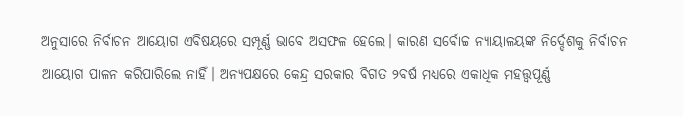ଅନୁସାରେ ନିର୍ବାଚନ ଆୟୋଗ ଏବିଷୟରେ ସମ୍ପୂର୍ଣ୍ଣ ଭାବେ ଅସଫଳ ହେଲେ। କାରଣ ସର୍ବୋଚ୍ଚ ନ୍ୟାୟାଳୟଙ୍କ ନିର୍ଦ୍ଦେଶକୁ ନିର୍ବାଚନ ଆୟୋଗ ପାଳନ କରିପାରିଲେ ନାହିଁ। ଅନ୍ୟପକ୍ଷରେ କେନ୍ଦ୍ର ସରକାର ବିଗତ ୨ବର୍ଷ ମଧ୍ୟରେ ଏକାଧିକ ମହତ୍ତ୍ୱପୂର୍ଣ୍ଣ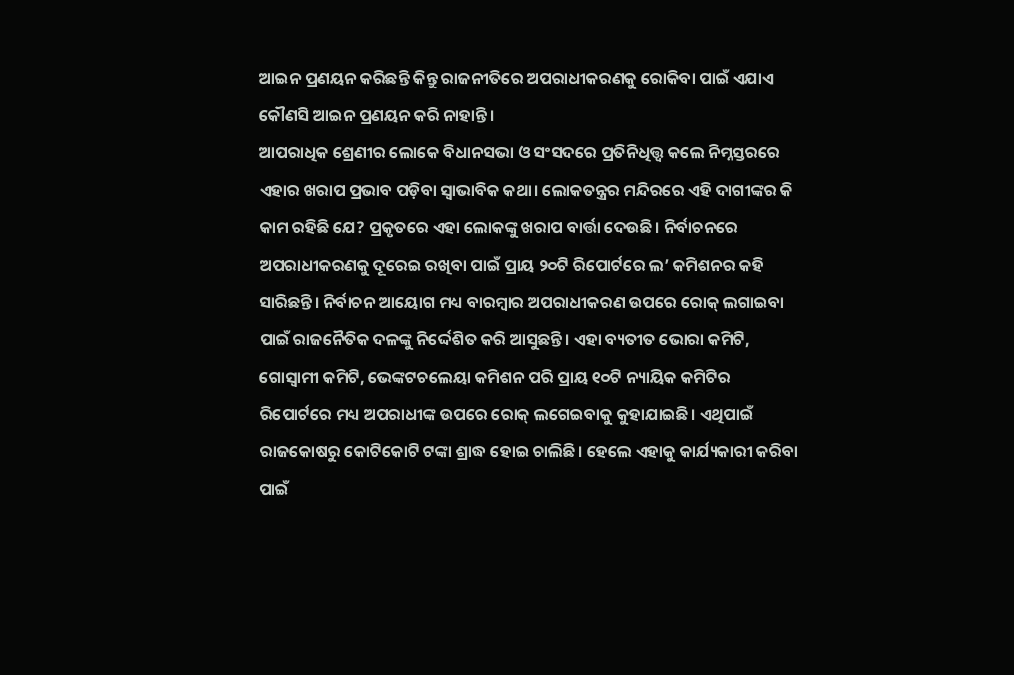ଆଇନ ପ୍ରଣୟନ କରିଛନ୍ତି କିନ୍ତୁ ରାଜନୀତିରେ ଅପରାଧୀକରଣକୁ ରୋକିବା ପାଇଁ ଏଯାଏ କୌଣସି ଆଇନ ପ୍ରଣୟନ କରି ନାହାନ୍ତି।
ଆପରାଧିକ ଶ୍ରେଣୀର ଲୋକେ ବିଧାନସଭା ଓ ସଂସଦରେ ପ୍ରତିନିଧିତ୍ତ୍ୱ କଲେ ନିମ୍ନସ୍ତରରେ ଏହାର ଖରାପ ପ୍ରଭାବ ପଡ଼ିବା ସ୍ବାଭାବିକ କଥା। ଲୋକତନ୍ତ୍ରର ମନ୍ଦିରରେ ଏହି ଦାଗୀଙ୍କର କି କାମ ରହିଛି ଯେ? ପ୍ରକୃତରେ ଏହା ଲୋକଙ୍କୁ ଖରାପ ବାର୍ତ୍ତା ଦେଉଛି। ନିର୍ବାଚନରେ ଅପରାଧୀକରଣକୁ ଦୂରେଇ ରଖିବା ପାଇଁ ପ୍ରାୟ ୨୦ଟି ରିପୋର୍ଟରେ ଲ’ କମିଶନର କହି ସାରିଛନ୍ତି। ନିର୍ବାଚନ ଆୟୋଗ ମଧ୍ୟ ବାରମ୍ବାର ଅପରାଧୀକରଣ ଉପରେ ରୋକ୍‌ ଲଗାଇବା ପାଇଁ ରାଜନୈତିକ ଦଳଙ୍କୁ ନିର୍ଦ୍ଦେଶିତ କରି ଆସୁଛନ୍ତି। ଏହା ବ୍ୟତୀତ ଭୋରା କମିଟି, ଗୋସ୍ବାମୀ କମିଟି, ଭେଙ୍କଟଚଲେୟା କମିଶନ ପରି ପ୍ରାୟ ୧୦ଟି ନ୍ୟାୟିକ କମିଟିର ରିପୋର୍ଟରେ ମଧ୍ୟ ଅପରାଧୀଙ୍କ ଉପରେ ରୋକ୍‌ ଲଗେଇବାକୁ କୁହାଯାଇଛି। ଏଥିପାଇଁ ରାଜକୋଷରୁ କୋଟିକୋଟି ଟଙ୍କା ଶ୍ରାଦ୍ଧ ହୋଇ ଚାଲିଛି। ହେଲେ ଏହାକୁ କାର୍ଯ୍ୟକାରୀ କରିବା ପାଇଁ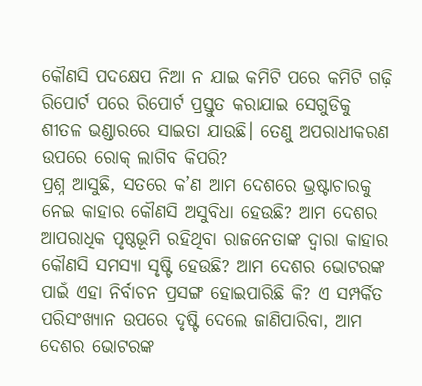କୌଣସି ପଦକ୍ଷେପ ନିଆ ନ ଯାଇ କମିଟି ପରେ କମିଟି ଗଢ଼ି ରିପୋର୍ଟ ପରେ ରିପୋର୍ଟ ପ୍ରସ୍ତୁତ କରାଯାଇ ସେଗୁଡିକୁ ଶୀତଳ ଭଣ୍ଡାରରେ ସାଇତା ଯାଉଛି। ତେଣୁ ଅପରାଧୀକରଣ ଉପରେ ରୋକ୍‌ ଲାଗିବ କିପରି?
ପ୍ରଶ୍ନ ଆସୁଛି, ସତରେ କ’ଣ ଆମ ଦେଶରେ ଭ୍ରଷ୍ଟାଚାରକୁ ନେଇ କାହାର କୌଣସି ଅସୁବିଧା ହେଉଛି? ଆମ ଦେଶର ଆପରାଧିକ ପୃଷ୍ଠଭୂମି ରହିଥିବା ରାଜନେତାଙ୍କ ଦ୍ବାରା କାହାର କୌଣସି ସମସ୍ୟା ସୃଷ୍ଟି ହେଉଛି? ଆମ ଦେଶର ଭୋଟରଙ୍କ ପାଇଁ ଏହା ନିର୍ବାଚନ ପ୍ରସଙ୍ଗ ହୋଇପାରିଛି କି? ଏ ସମ୍ପର୍କିତ ପରିସଂଖ୍ୟାନ ଉପରେ ଦୃଷ୍ଟି ଦେଲେ ଜାଣିପାରିବା, ଆମ ଦେଶର ଭୋଟରଙ୍କ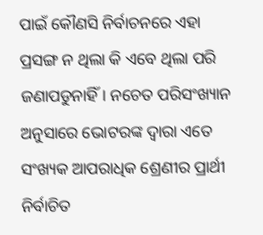ପାଇଁ କୌଣସି ନିର୍ବାଚନରେ ଏହା ପ୍ରସଙ୍ଗ ନ ଥିଲା କି ଏବେ ଥିଲା ପରି ଜଣାପଡୁନାହିଁ। ନଚେତ ପରିସଂଖ୍ୟାନ ଅନୁସାରେ ଭୋଟରଙ୍କ ଦ୍ବାରା ଏତେ ସଂଖ୍ୟକ ଆପରାଧିକ ଶ୍ରେଣୀର ପ୍ରାର୍ଥୀ ନିର୍ବାଚିତ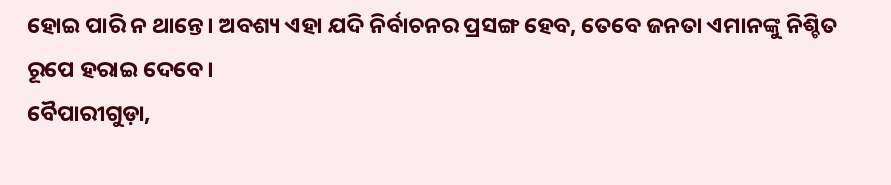ହୋଇ ପାରି ନ ଥାନ୍ତେ। ଅବଶ୍ୟ ଏହା ଯଦି ନିର୍ବାଚନର ପ୍ରସଙ୍ଗ ହେବ, ତେବେ ଜନତା ଏମାନଙ୍କୁ ନିଶ୍ଚିତ ରୂପେ ହରାଇ ଦେବେ।
ବୈପାରୀଗୁଡ଼ା,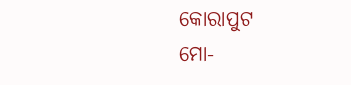କୋରାପୁଟ
ମୋ-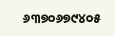୬୩୭୦୬୭୯୪୦୫